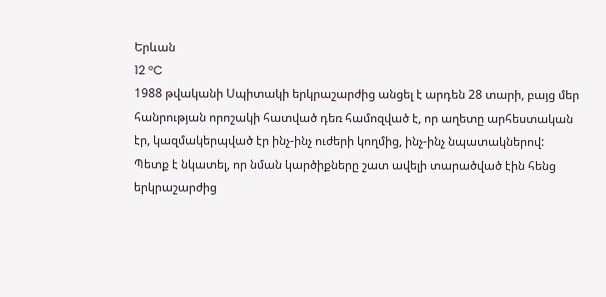Երևան
12 °C
1988 թվականի Սպիտակի երկրաշարժից անցել է արդեն 28 տարի, բայց մեր հանրության որոշակի հատված դեռ համոզված է, որ աղետը արհեստական էր, կազմակերպված էր ինչ-ինչ ուժերի կողմից, ինչ-ինչ նպատակներով:
Պետք է նկատել, որ նման կարծիքները շատ ավելի տարածված էին հենց երկրաշարժից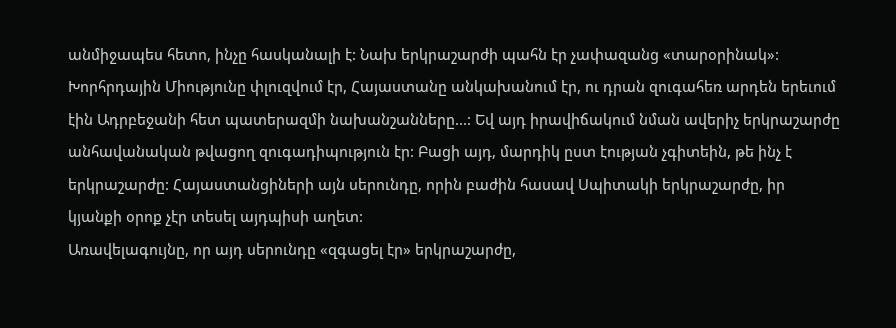անմիջապես հետո, ինչը հասկանալի է: Նախ երկրաշարժի պահն էր չափազանց «տարօրինակ»: Խորհրդային Միությունը փլուզվում էր, Հայաստանը անկախանում էր, ու դրան զուգահեռ արդեն երեւում էին Ադրբեջանի հետ պատերազմի նախանշանները...: Եվ այդ իրավիճակում նման ավերիչ երկրաշարժը անհավանական թվացող զուգադիպություն էր: Բացի այդ, մարդիկ ըստ էության չգիտեին, թե ինչ է երկրաշարժը: Հայաստանցիների այն սերունդը, որին բաժին հասավ Սպիտակի երկրաշարժը, իր կյանքի օրոք չէր տեսել այդպիսի աղետ:
Առավելագույնը, որ այդ սերունդը «զգացել էր» երկրաշարժը,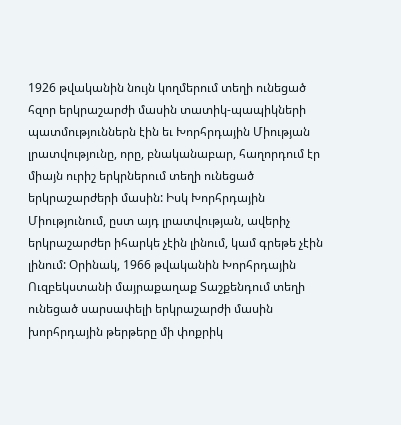1926 թվականին նույն կողմերում տեղի ունեցած հզոր երկրաշարժի մասին տատիկ-պապիկների պատմություններն էին եւ Խորհրդային Միության լրատվությունը, որը, բնականաբար, հաղորդում էր միայն ուրիշ երկրներում տեղի ունեցած երկրաշարժերի մասին: Իսկ Խորհրդային Միությունում, ըստ այդ լրատվության, ավերիչ երկրաշարժեր իհարկե չէին լինում, կամ գրեթե չէին լինում: Օրինակ, 1966 թվականին Խորհրդային Ուզբեկստանի մայրաքաղաք Տաշքենդում տեղի ունեցած սարսափելի երկրաշարժի մասին խորհրդային թերթերը մի փոքրիկ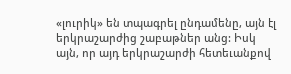«լուրիկ» են տպագրել ընդամենը, այն էլ երկրաշարժից շաբաթներ անց: Իսկ այն, որ այդ երկրաշարժի հետեւանքով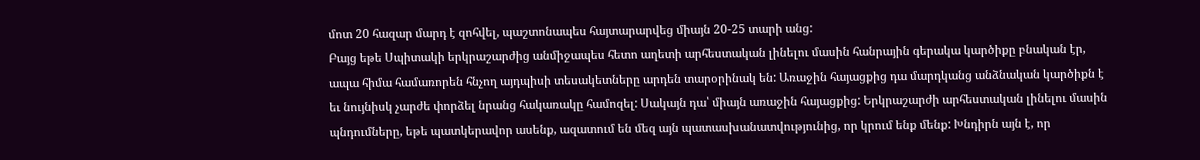մոտ 20 հազար մարդ է զոհվել, պաշտոնապես հայտարարվեց միայն 20-25 տարի անց:
Բայց եթե Սպիտակի երկրաշարժից անմիջապես հետո աղետի արհեստական լինելու մասին հանրային գերակա կարծիքը բնական էր, ապա հիմա համառորեն հնչող այդպիսի տեսակետները արդեն տարօրինակ են: Առաջին հայացքից դա մարդկանց անձնական կարծիքն է եւ նույնիսկ չարժե փորձել նրանց հակառակը համոզել: Սակայն դա՝ միայն առաջին հայացքից: Երկրաշարժի արհեստական լինելու մասին պնդումները, եթե պատկերավոր ասենք, ազատում են մեզ այն պատասխանատվությունից, որ կրում ենք մենք: Խնդիրն այն է, որ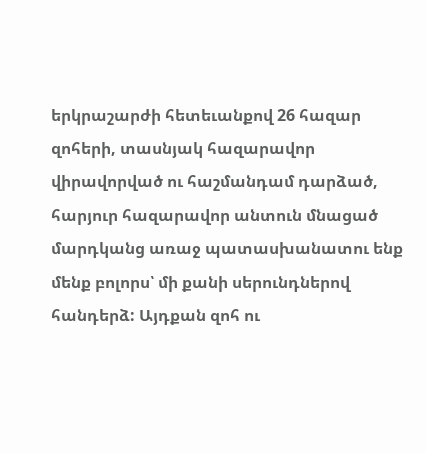երկրաշարժի հետեւանքով 26 հազար զոհերի, տասնյակ հազարավոր վիրավորված ու հաշմանդամ դարձած, հարյուր հազարավոր անտուն մնացած մարդկանց առաջ պատասխանատու ենք մենք բոլորս՝ մի քանի սերունդներով հանդերձ: Այդքան զոհ ու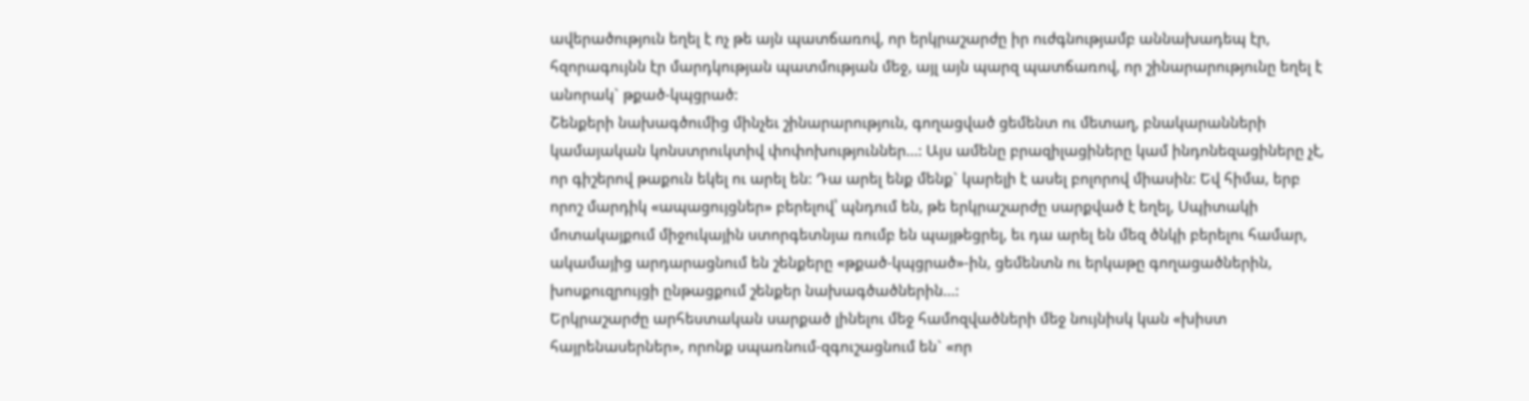ավերածություն եղել է ոչ թե այն պատճառով, որ երկրաշարժը իր ուժգնությամբ աննախադեպ էր, հզորագույնն էր մարդկության պատմության մեջ, այլ այն պարզ պատճառով, որ շինարարությունը եղել է անորակ` թքած-կպցրած:
Շենքերի նախագծումից մինչեւ շինարարություն, գողացված ցեմենտ ու մետաղ, բնակարանների կամայական կոնստրուկտիվ փոփոխություններ...: Այս ամենը բրազիլացիները կամ ինդոնեզացիները չէ, որ գիշերով թաքուն եկել ու արել են: Դա արել ենք մենք` կարելի է ասել բոլորով միասին: Եվ հիմա, երբ որոշ մարդիկ «ապացույցներ» բերելով՝ պնդում են, թե երկրաշարժը սարքված է եղել, Սպիտակի մոտակայքում միջուկային ստորգետնյա ռումբ են պայթեցրել, եւ դա արել են մեզ ծնկի բերելու համար, ակամայից արդարացնում են շենքերը «թքած-կպցրած»-ին, ցեմենտն ու երկաթը գողացածներին, խոսքուզրույցի ընթացքում շենքեր նախագծածներին...:
Երկրաշարժը արհեստական սարքած լինելու մեջ համոզվածների մեջ նույնիսկ կան «խիստ հայրենասերներ», որոնք սպառնում-զգուշացնում են` «որ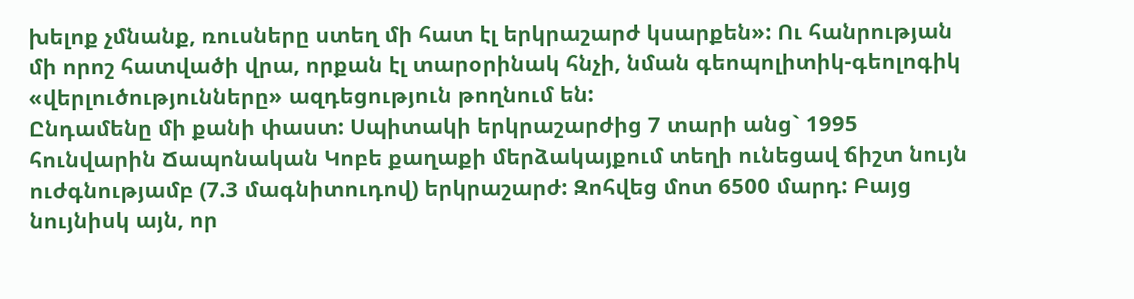խելոք չմնանք, ռուսները ստեղ մի հատ էլ երկրաշարժ կսարքեն»: Ու հանրության մի որոշ հատվածի վրա, որքան էլ տարօրինակ հնչի, նման գեոպոլիտիկ-գեոլոգիկ «վերլուծությունները» ազդեցություն թողնում են:
Ընդամենը մի քանի փաստ: Սպիտակի երկրաշարժից 7 տարի անց` 1995 հունվարին Ճապոնական Կոբե քաղաքի մերձակայքում տեղի ունեցավ ճիշտ նույն ուժգնությամբ (7.3 մագնիտուդով) երկրաշարժ: Զոհվեց մոտ 6500 մարդ: Բայց նույնիսկ այն, որ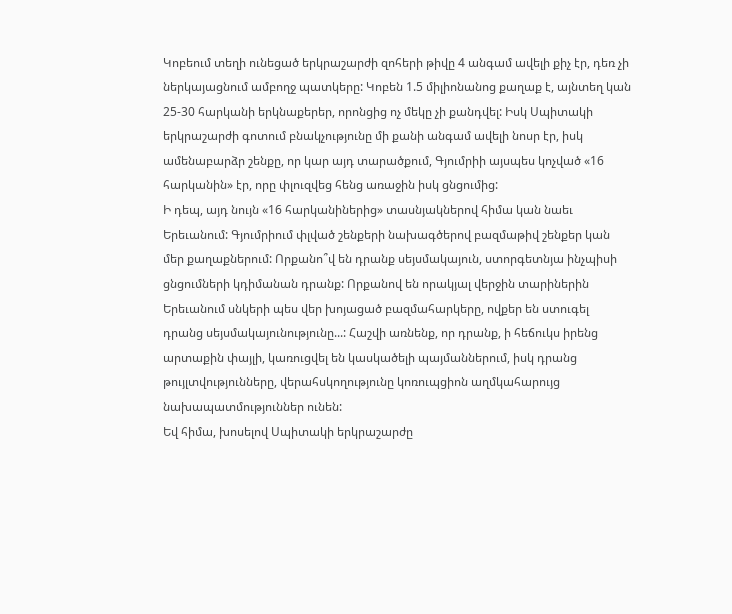Կոբեում տեղի ունեցած երկրաշարժի զոհերի թիվը 4 անգամ ավելի քիչ էր, դեռ չի ներկայացնում ամբողջ պատկերը: Կոբեն 1.5 միլիոնանոց քաղաք է, այնտեղ կան 25-30 հարկանի երկնաքերեր, որոնցից ոչ մեկը չի քանդվել: Իսկ Սպիտակի երկրաշարժի գոտում բնակչությունը մի քանի անգամ ավելի նոսր էր, իսկ ամենաբարձր շենքը, որ կար այդ տարածքում, Գյումրիի այսպես կոչված «16 հարկանին» էր, որը փլուզվեց հենց առաջին իսկ ցնցումից:
Ի դեպ, այդ նույն «16 հարկանիներից» տասնյակներով հիմա կան նաեւ Երեւանում: Գյումրիում փլված շենքերի նախագծերով բազմաթիվ շենքեր կան մեր քաղաքներում: Որքանո՞վ են դրանք սեյսմակայուն, ստորգետնյա ինչպիսի ցնցումների կդիմանան դրանք: Որքանով են որակյալ վերջին տարիներին Երեւանում սնկերի պես վեր խոյացած բազմահարկերը, ովքեր են ստուգել դրանց սեյսմակայունությունը...: Հաշվի առնենք, որ դրանք, ի հեճուկս իրենց արտաքին փայլի, կառուցվել են կասկածելի պայմաններում, իսկ դրանց թույլտվությունները, վերահսկողությունը կոռուպցիոն աղմկահարույց նախապատմություններ ունեն:
Եվ հիմա, խոսելով Սպիտակի երկրաշարժը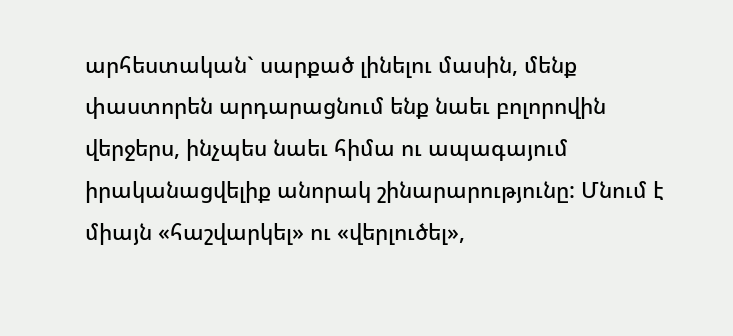արհեստական` սարքած լինելու մասին, մենք փաստորեն արդարացնում ենք նաեւ բոլորովին վերջերս, ինչպես նաեւ հիմա ու ապագայում իրականացվելիք անորակ շինարարությունը: Մնում է միայն «հաշվարկել» ու «վերլուծել»,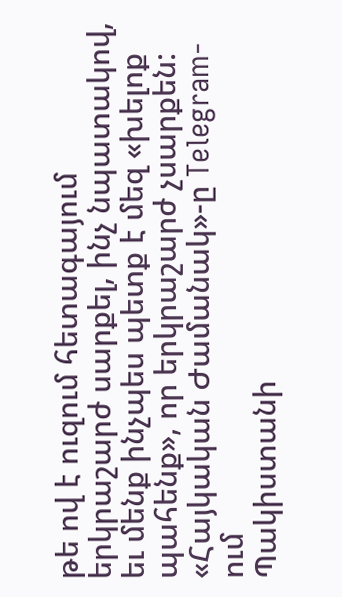թե ով է ուզում հետագայում երկրաշարժ սարքել, ինչ նպատակով, եւ մենք ինչպես պետք է մեզ «խելոք պահենք», որ երկրաշարժ չսարքեն:
«Հայկական Ժամանակ»-ը Telegram-ում
Պակիստանի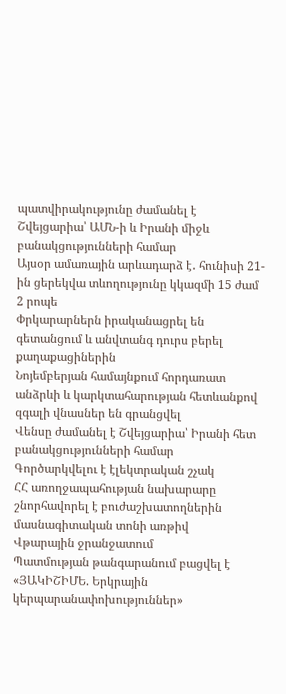պատվիրակությունը ժամանել է Շվեյցարիա՝ ԱՄՆ-ի և Իրանի միջև բանակցությունների համար
Այսօր ամառային արևադարձ է․ հունիսի 21-ին ցերեկվա տևողությունը կկազմի 15 ժամ 2 րոպե
Փրկարարներն իրականացրել են գետանցում և անվտանգ դուրս բերել քաղաքացիներին
Նոյեմբերյան համայնքում հորդառատ անձրևի և կարկտահարության հետևանքով զգալի վնասներ են գրանցվել
Վենսը ժամանել է Շվեյցարիա՝ Իրանի հետ բանակցությունների համար
Գործարկվելու է էլեկտրական շչակ
ՀՀ առողջապահության նախարարը շնորհավորել է բուժաշխատողներին մասնագիտական տոնի առթիվ
Վթարային ջրանջատում
Պատմության թանգարանում բացվել է «ՅԱԿԻՇԻՄԵ. Երկրային կերպարանափոխություններ»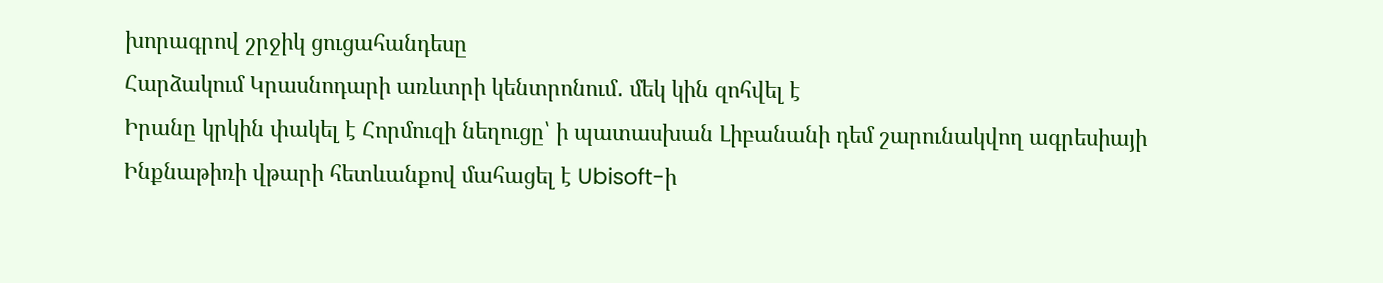խորագրով շրջիկ ցուցահանդեսը
Հարձակում Կրասնոդարի առևտրի կենտրոնում․ մեկ կին զոհվել է
Իրանը կրկին փակել է Հորմուզի նեղուցը՝ ի պատասխան Լիբանանի դեմ շարունակվող ագրեսիայի
Ինքնաթիռի վթարի հետևանքով մահացել է Ubisoft-ի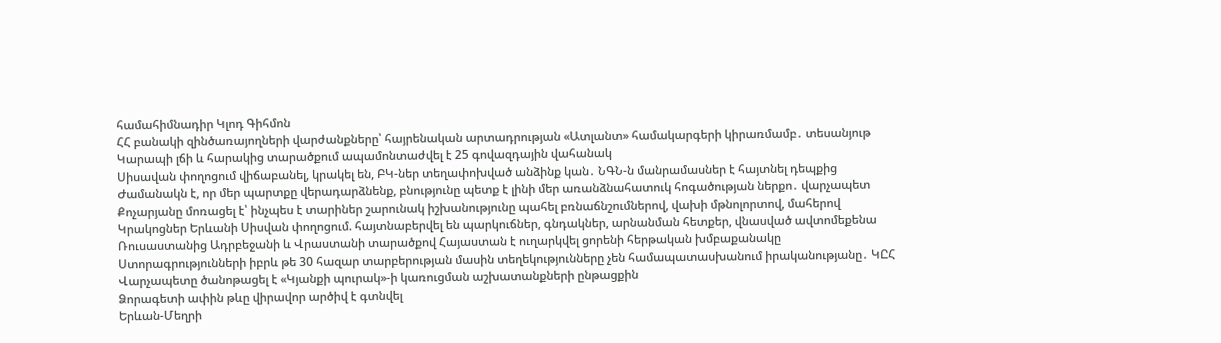համահիմնադիր Կլոդ Գիհմոն
ՀՀ բանակի զինծառայողների վարժանքները՝ հայրենական արտադրության «Ատլանտ» համակարգերի կիրառմամբ․ տեսանյութ
Կարապի լճի և հարակից տարածքում ապամոնտաժվել է 25 գովազդային վահանակ
Սիսավան փողոցում վիճաբանել, կրակել են, ԲԿ-ներ տեղափոխված անձինք կան․ ՆԳՆ-ն մանրամասներ է հայտնել դեպքից
Ժամանակն է, որ մեր պարտքը վերադարձնենք, բնությունը պետք է լինի մեր առանձնահատուկ հոգածության ներքո․ վարչապետ
Քոչարյանը մոռացել է՝ ինչպես է տարիներ շարունակ իշխանությունը պահել բռնաճնշումներով, վախի մթնոլորտով, մահերով
Կրակոցներ Երևանի Սիսվան փողոցում. հայտնաբերվել են պարկուճներ, գնդակներ, արնանման հետքեր, վնասված ավտոմեքենա
Ռուսաստանից Ադրբեջանի և Վրաստանի տարածքով Հայաստան է ուղարկվել ցորենի հերթական խմբաքանակը
Ստորագրությունների իբրև թե 30 հազար տարբերության մասին տեղեկությունները չեն համապատասխանում իրականությանը․ ԿԸՀ
Վարչապետը ծանոթացել է «Կյանքի պուրակ»-ի կառուցման աշխատանքների ընթացքին
Ձորագետի ափին թևը վիրավոր արծիվ է գտնվել
Երևան-Մեղրի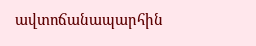ավտոճանապարհին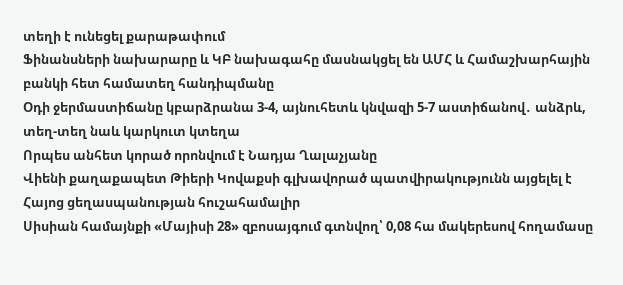տեղի է ունեցել քարաթափում
Ֆինանսների նախարարը և ԿԲ նախագահը մասնակցել են ԱՄՀ և Համաշխարհային բանկի հետ համատեղ հանդիպմանը
Օդի ջերմաստիճանը կբարձրանա 3-4, այնուհետև կնվազի 5-7 աստիճանով․ անձրև, տեղ-տեղ նաև կարկուտ կտեղա
Որպես անհետ կորած որոնվում է Նադյա Ղալաչյանը
Վիենի քաղաքապետ Թիերի Կովաքսի գլխավորած պատվիրակությունն այցելել է Հայոց ցեղասպանության հուշահամալիր
Սիսիան համայնքի «Մայիսի 28» զբոսայգում գտնվող՝ 0,08 հա մակերեսով հողամասը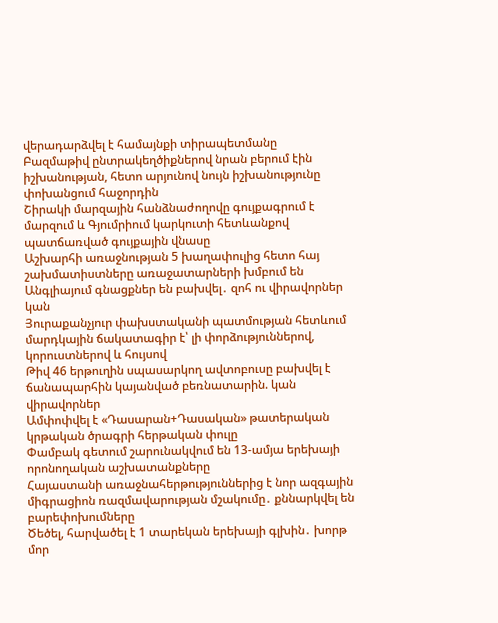վերադարձվել է համայնքի տիրապետմանը
Բազմաթիվ ընտրակեղծիքներով նրան բերում էին իշխանության, հետո արյունով նույն իշխանությունը փոխանցում հաջորդին
Շիրակի մարզային հանձնաժողովը գույքագրում է մարզում և Գյումրիում կարկուտի հետևանքով պատճառված գույքային վնասը
Աշխարհի առաջնության 5 խաղափուլից հետո հայ շախմատիստները առաջատարների խմբում են
Անգլիայում գնացքներ են բախվել․ զոհ ու վիրավորներ կան
Յուրաքանչյուր փախստականի պատմության հետևում մարդկային ճակատագիր է՝ լի փորձություններով, կորուստներով և հույսով
Թիվ 46 երթուղին սպասարկող ավտոբուսը բախվել է ճանապարհին կայանված բեռնատարին. կան վիրավորներ
Ամփոփվել է «Դասարան+Դասական» թատերական կրթական ծրագրի հերթական փուլը
Փամբակ գետում շարունակվում են 13-ամյա երեխայի որոնողական աշխատանքները
Հայաստանի առաջնահերթություններից է նոր ազգային միգրացիոն ռազմավարության մշակումը․ քննարկվել են բարեփոխումները
Ծեծել, հարվածել է 1 տարեկան երեխայի գլխին․ խորթ մոր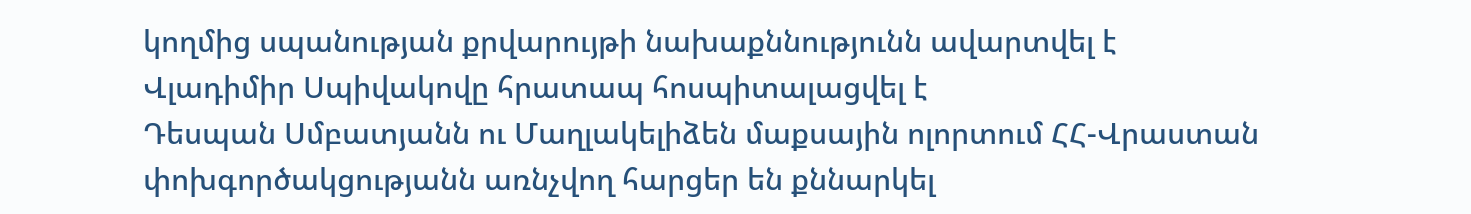կողմից սպանության քրվարույթի նախաքննությունն ավարտվել է
Վլադիմիր Սպիվակովը հրատապ հոսպիտալացվել է
Դեսպան Սմբատյանն ու Մաղլակելիձեն մաքսային ոլորտում ՀՀ-Վրաստան փոխգործակցությանն առնչվող հարցեր են քննարկել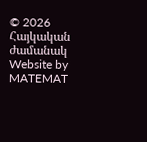© 2026 Հայկական ժամանակ
Website by MATEMAT